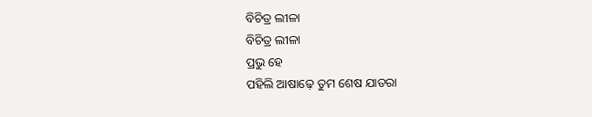ବିଚିତ୍ର ଲୀଳା
ବିଚିତ୍ର ଲୀଳା
ପ୍ରଭୁ ହେ
ପହିଲି ଆଷାଢ଼େ ତୁମ ଶେଷ ଯାତରା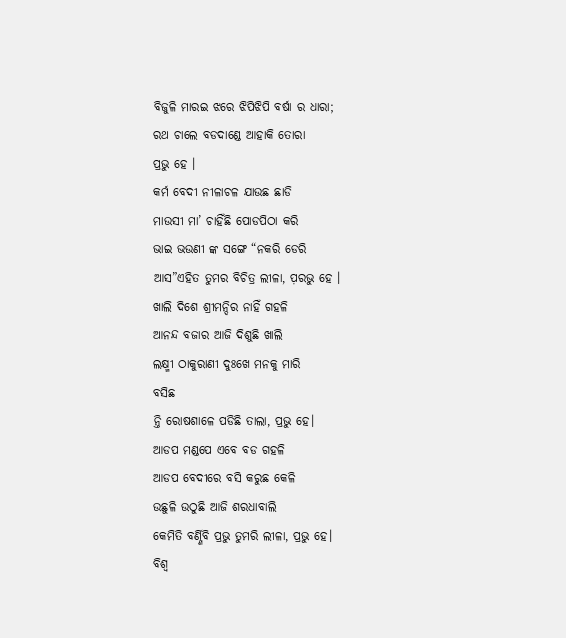ବିଜୁଳି ମାରଇ ଝରେ ଝିପିଝିପି ବର୍ଷା ର ଧାରା;
ରଥ ଚାଲେ ବଡଦାଣ୍ଡେ ଆହାକି ତୋରା
ପ୍ରଭୁ ହେ ।
କର୍ମ ବେଦୀ ନୀଳାଚଳ ଯାଉଛ ଛାଡି
ମାଉସୀ ମା’ ଚାହିଁଛି ପୋଡପିଠା କରି
ଭାଇ ଭଉଣୀ ଙ୍କ ସଙ୍ଗେ “ନକରି ଡେରି
ଆସ”ଏହିତ ତୁମର ବିଚିତ୍ର ଲୀଳା, ପ଼ରଭୁ ହେ ।
ଖାଲି ଦିଶେ ଶ୍ରୀମନ୍ଦିର ନାହିଁ ଗହଳି
ଆନନ୍ଦ ବଜାର ଆଜି ଦିଶୁଛି ଖାଲି
ଲକ୍ଷ୍ମୀ ଠାକୁରାଣୀ ଦୁଃଖେ ମନକୁ ମାରି
ବସିଛ
ନ୍ତି ରୋଷଶାଳେ ପଡିଛି ତାଲା, ପ୍ରଭୁ ହେ।
ଆଡପ ମଣ୍ଡପେ ଏବେ ବଡ ଗହଳି
ଆଡପ ବେଦୀରେ ବସି କରୁଛ କେଳି
ଉଛୁଳି ଉଠୁଛି ଆଜି ଶରଧାବାଲି
କେମିତି ବର୍ଣ୍ଣିବି ପ୍ରଭୁ ତୁମରି ଲୀଳା, ପ୍ରଭୁ ହେ।
ବିଶ୍ଵ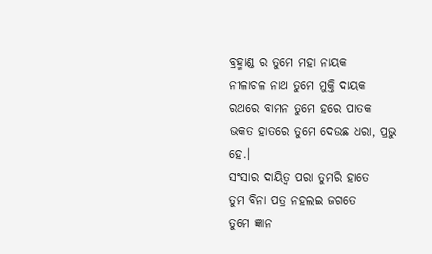ବ୍ରହ୍ମାଣ୍ଡ ର ତୁମେ ମହା ନାୟକ
ନୀଳାଚଳ ନାଥ ତୁମେ ମୁକ୍ତି ଦାୟକ
ରଥରେ ବାମନ ତୁମେ ହରେ ପାତକ
ଭକତ ହାତରେ ତୁମେ ଦେଉଛ ଧରା, ପ୍ରଭୁ ହେ.।
ସଂସାର ଦାୟିତ୍ଵ ପରା ତୁମରି ହାତେ
ତୁମ ବିନା ପତ୍ର ନହଲଇ ଜଗତେ
ତୁମେ ଜ୍ଞାନ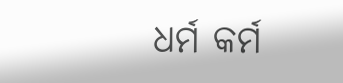ଧର୍ମ କର୍ମ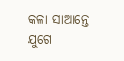କଳା ସାଆନ୍ତେ
ଯୁଗେ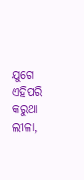ଯୁଗେ ଏହିପରି କରୁଥା ଲୀଳା,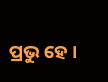ପ୍ରଭୁ ହେ ।